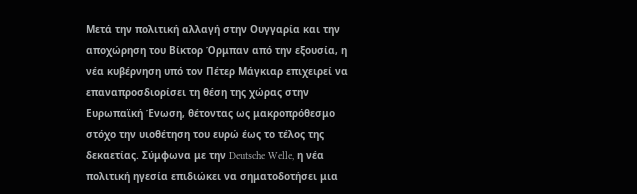Μετά την πολιτική αλλαγή στην Ουγγαρία και την αποχώρηση του Βίκτορ Όρμπαν από την εξουσία, η νέα κυβέρνηση υπό τον Πέτερ Μάγκιαρ επιχειρεί να επαναπροσδιορίσει τη θέση της χώρας στην Ευρωπαϊκή Ένωση, θέτοντας ως μακροπρόθεσμο στόχο την υιοθέτηση του ευρώ έως το τέλος της δεκαετίας. Σύμφωνα με την Deutsche Welle, η νέα πολιτική ηγεσία επιδιώκει να σηματοδοτήσει μια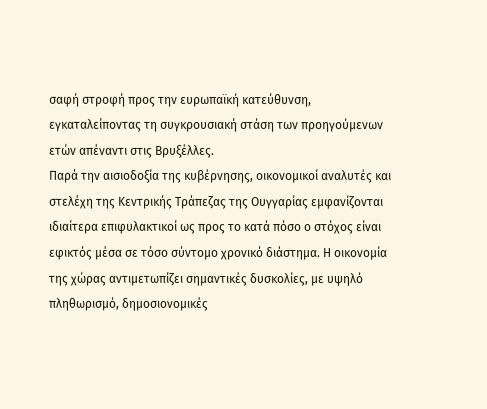σαφή στροφή προς την ευρωπαϊκή κατεύθυνση, εγκαταλείποντας τη συγκρουσιακή στάση των προηγούμενων ετών απέναντι στις Βρυξέλλες.
Παρά την αισιοδοξία της κυβέρνησης, οικονομικοί αναλυτές και στελέχη της Κεντρικής Τράπεζας της Ουγγαρίας εμφανίζονται ιδιαίτερα επιφυλακτικοί ως προς το κατά πόσο ο στόχος είναι εφικτός μέσα σε τόσο σύντομο χρονικό διάστημα. Η οικονομία της χώρας αντιμετωπίζει σημαντικές δυσκολίες, με υψηλό πληθωρισμό, δημοσιονομικές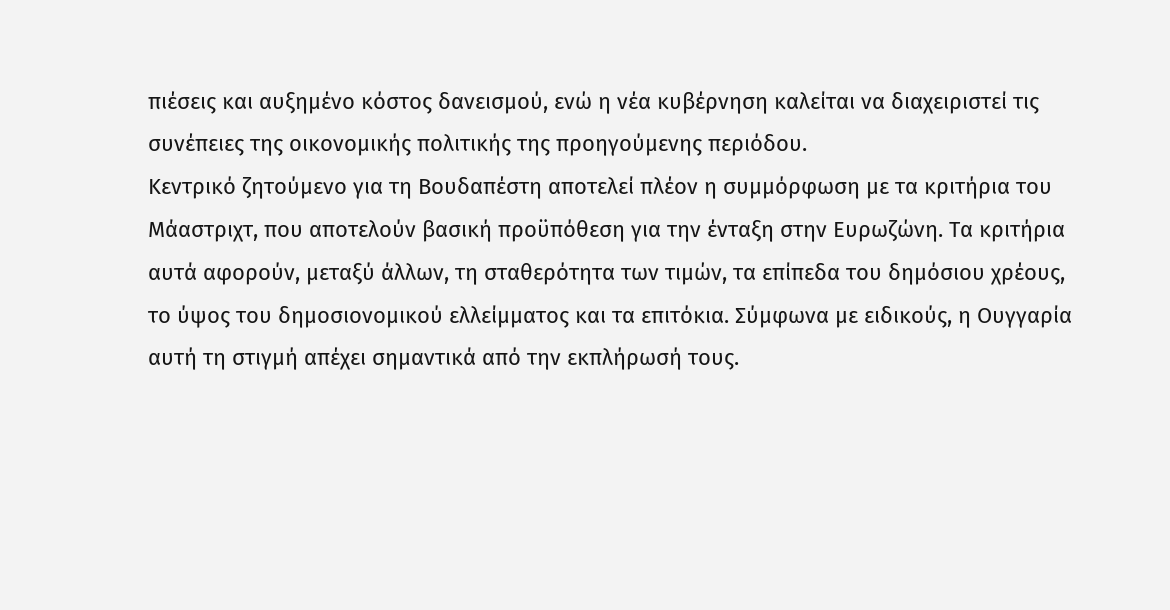πιέσεις και αυξημένο κόστος δανεισμού, ενώ η νέα κυβέρνηση καλείται να διαχειριστεί τις συνέπειες της οικονομικής πολιτικής της προηγούμενης περιόδου.
Κεντρικό ζητούμενο για τη Βουδαπέστη αποτελεί πλέον η συμμόρφωση με τα κριτήρια του Μάαστριχτ, που αποτελούν βασική προϋπόθεση για την ένταξη στην Ευρωζώνη. Τα κριτήρια αυτά αφορούν, μεταξύ άλλων, τη σταθερότητα των τιμών, τα επίπεδα του δημόσιου χρέους, το ύψος του δημοσιονομικού ελλείμματος και τα επιτόκια. Σύμφωνα με ειδικούς, η Ουγγαρία αυτή τη στιγμή απέχει σημαντικά από την εκπλήρωσή τους.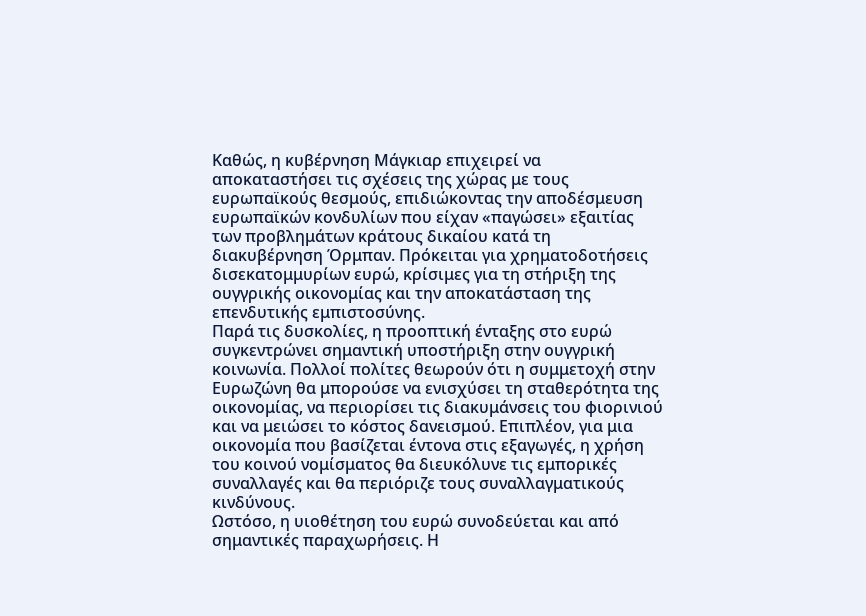Kαθώς, η κυβέρνηση Μάγκιαρ επιχειρεί να αποκαταστήσει τις σχέσεις της χώρας με τους ευρωπαϊκούς θεσμούς, επιδιώκοντας την αποδέσμευση ευρωπαϊκών κονδυλίων που είχαν «παγώσει» εξαιτίας των προβλημάτων κράτους δικαίου κατά τη διακυβέρνηση Όρμπαν. Πρόκειται για χρηματοδοτήσεις δισεκατομμυρίων ευρώ, κρίσιμες για τη στήριξη της ουγγρικής οικονομίας και την αποκατάσταση της επενδυτικής εμπιστοσύνης.
Παρά τις δυσκολίες, η προοπτική ένταξης στο ευρώ συγκεντρώνει σημαντική υποστήριξη στην ουγγρική κοινωνία. Πολλοί πολίτες θεωρούν ότι η συμμετοχή στην Ευρωζώνη θα μπορούσε να ενισχύσει τη σταθερότητα της οικονομίας, να περιορίσει τις διακυμάνσεις του φιορινιού και να μειώσει το κόστος δανεισμού. Επιπλέον, για μια οικονομία που βασίζεται έντονα στις εξαγωγές, η χρήση του κοινού νομίσματος θα διευκόλυνε τις εμπορικές συναλλαγές και θα περιόριζε τους συναλλαγματικούς κινδύνους.
Ωστόσο, η υιοθέτηση του ευρώ συνοδεύεται και από σημαντικές παραχωρήσεις. Η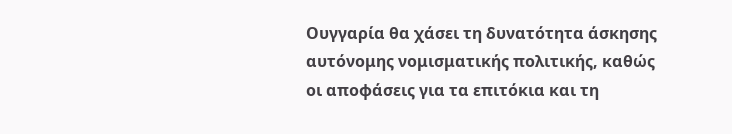Ουγγαρία θα χάσει τη δυνατότητα άσκησης αυτόνομης νομισματικής πολιτικής, καθώς οι αποφάσεις για τα επιτόκια και τη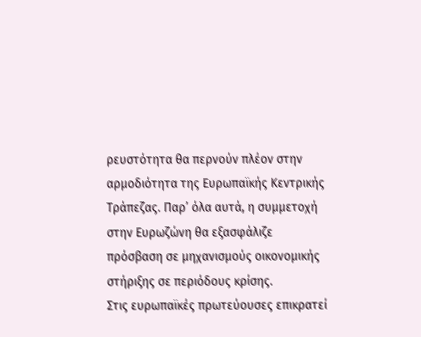ρευστότητα θα περνούν πλέον στην αρμοδιότητα της Ευρωπαϊκής Κεντρικής Τράπεζας. Παρ’ όλα αυτά, η συμμετοχή στην Ευρωζώνη θα εξασφάλιζε πρόσβαση σε μηχανισμούς οικονομικής στήριξης σε περιόδους κρίσης.
Στις ευρωπαϊκές πρωτεύουσες επικρατεί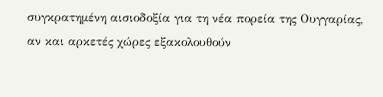συγκρατημένη αισιοδοξία για τη νέα πορεία της Ουγγαρίας, αν και αρκετές χώρες εξακολουθούν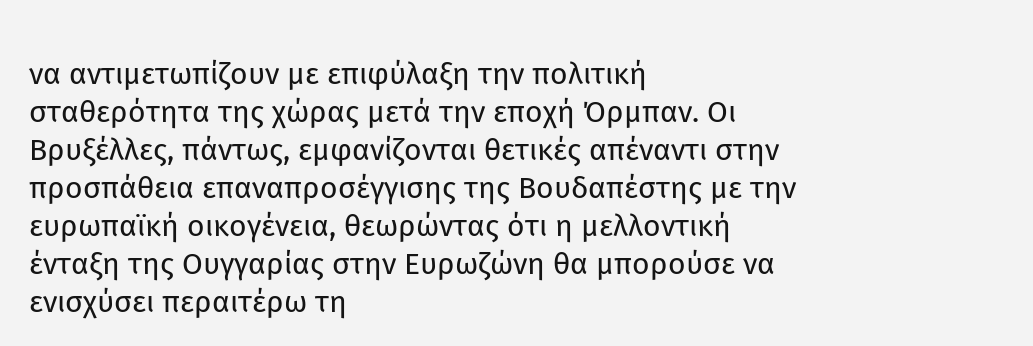να αντιμετωπίζουν με επιφύλαξη την πολιτική σταθερότητα της χώρας μετά την εποχή Όρμπαν. Οι Βρυξέλλες, πάντως, εμφανίζονται θετικές απέναντι στην προσπάθεια επαναπροσέγγισης της Βουδαπέστης με την ευρωπαϊκή οικογένεια, θεωρώντας ότι η μελλοντική ένταξη της Ουγγαρίας στην Ευρωζώνη θα μπορούσε να ενισχύσει περαιτέρω τη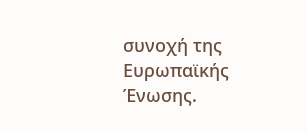συνοχή της Ευρωπαϊκής Ένωσης.